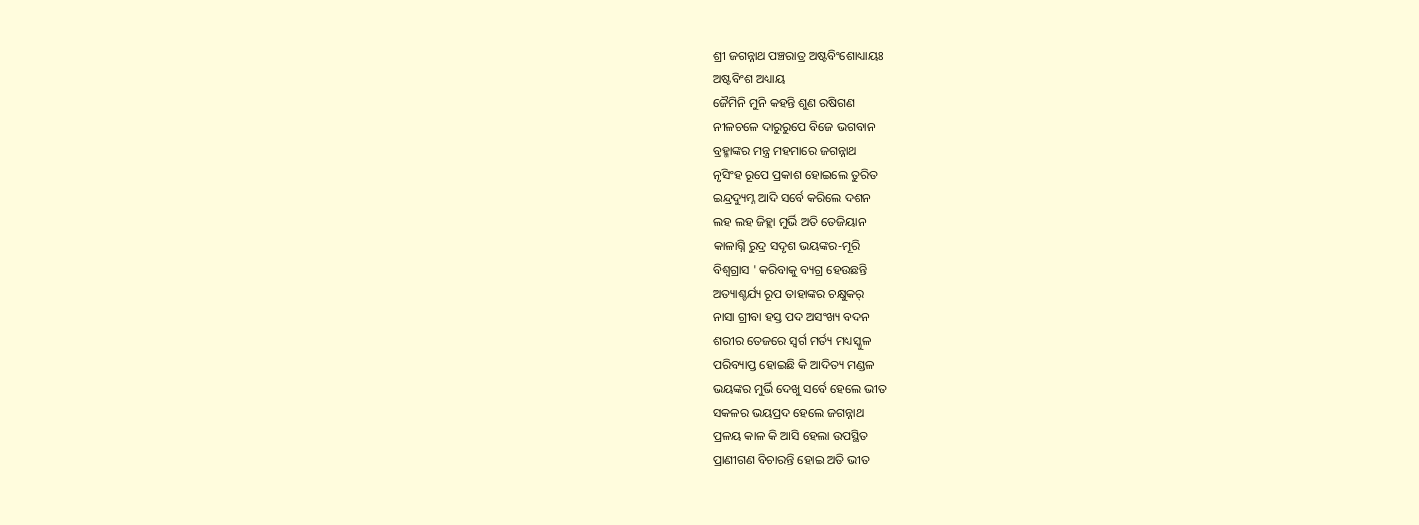ଶ୍ରୀ ଜଗନ୍ନାଥ ପଞ୍ଚରାତ୍ର ଅଷ୍ଟବିଂଶୋଧ୍ୟାୟଃ
ଅଷ୍ଟବିଂଶ ଅଧ୍ୟାୟ
ଜୈମିନି ମୁନି କହନ୍ତି ଶୁଣ ରଷିଗଣ
ନୀଳଚଳେ ଦାରୁରୁପେ ବିଜେ ଭଗବାନ
ବ୍ରହ୍ମାଙ୍କର ମନ୍ତ୍ର ମହମାରେ ଜଗନ୍ନାଥ
ନୃସିଂହ ରୂପେ ପ୍ରକାଶ ହୋଇଲେ ତୁରିତ
ଇନ୍ଦ୍ରଦ୍ୟୁମ୍ନ ଆଦି ସର୍ବେ କରିଲେ ଦଶନ
ଲହ ଲହ ଜିହ୍ଲା ମୁର୍ଭି ଅତି ତେଜିୟାନ
କାଳାଗ୍ନି ରୁଦ୍ର ସଦୃଶ ଭୟଙ୍କର-ମୂରି
ବିଶ୍ଵଗ୍ରାସ ' କରିବାକୁ ବ୍ୟଗ୍ର ହେଉଛନ୍ତି
ଅତ୍ୟାଶ୍ଚର୍ଯ୍ୟ ରୂପ ତାହାଙ୍କର ଚକ୍ଷୁକର୍
ନାସା ଗ୍ରୀବା ହସ୍ତ ପଦ ଅସଂଖ୍ୟ ବଦନ
ଶରୀର ତେଜରେ ସ୍ଵର୍ଗ ମର୍ତ୍ୟ ମଧ୍ୟସ୍କୁଳ
ପରିବ୍ୟାପ୍ତ ହୋଇଛି କି ଆଦିତ୍ୟ ମଣ୍ଡଳ
ଭୟଙ୍କର ମୁର୍ଭି ଦେଖୁ ସର୍ବେ ହେଲେ ଭୀତ
ସକଳର ଭୟପ୍ରଦ ହେଲେ ଜଗନ୍ନାଥ
ପ୍ରଳୟ କାଳ କି ଆସି ହେଲା ଉପସ୍ଥିତ
ପ୍ରାଣୀଗଣ ବିଚାରନ୍ତି ହୋଇ ଅତି ଭୀତ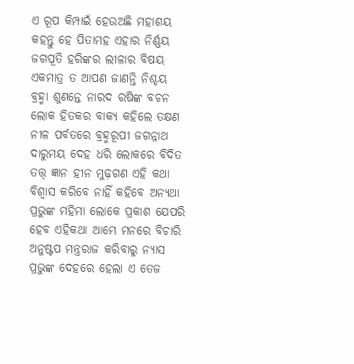ଏ ରୂପ କିମ୍ପାଇଁ ହେଉଅଛି ମହାଶୟ
କହନ୍ତୁ ହେ ପିତାମହ ଏହାର ନିର୍ଣ୍ଣୟ
ଜଗପୂତି ହରିଙ୍କର ଲୀଳାର ବିଷୟ
ଏକମାତ୍ର ତ ଆପଣ ଜାଣନ୍ତି ନିଶ୍ଚୟ
ବ୍ରହ୍ମା ଶୁଣନ୍ତେ ନାରଦ ରଷିଙ୍କ ବଚନ
ଲୋକ ହିତକର ବାକ୍ୟ କହିଲେ ତକ୍ଷଣ
ନୀଳ ପର୍ବତରେ ବ୍ରହ୍ମରୂପୀ ଜଗନ୍ନାଥ
ଦାରୁମୟ ଦେହ ଧରି ଲୋକରେ ବିଦିତ
ତତ୍ତ୍ ଜ୍ଞାନ ହୀନ ମୁଢ଼ଗଣ ଏହି କଥା
ବିଶ୍ଵାସ କରିବେ ନାହିଁ କହିବେ ଅନ୍ୟଥା
ପ୍ରଭୁଙ୍କ ମହିମା ଲୋକେ ପ୍ରକାଶ ଯେପରି
ହେବ ଏହିକଥା ଆମ୍ଭେ ମନରେ ବିଚାରି
ଅନୁଷ୍ଟପ ମନ୍ତ୍ରରାଜ କରିବାରୁ ନ୍ଯାସ
ପ୍ରଭୁଙ୍କ ଦେହରେ ହେଲା ଏ ତେଜ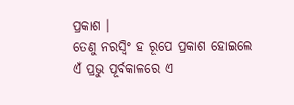ପ୍ରକାଶ ।
ତେଣୁ ନରସ୍ବିଂ ହ ରୂପେ ପ୍ରକାଶ ହୋଇଲେ
ଏଁ ପ୍ରଭୁ ପୂର୍ବକାଳରେ ଏ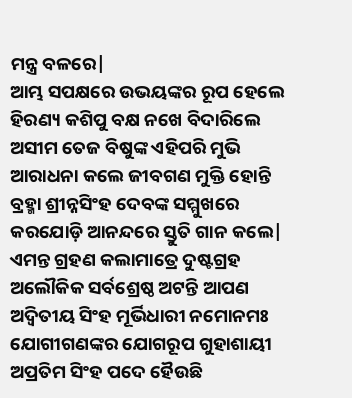ମନ୍ତ୍ର ବଳରେ|
ଆମ୍ଭ ସପକ୍ଷରେ ଉଭୟଙ୍କର ରୂପ ହେଲେ
ହିରଣ୍ୟ କଶିପୁ ବକ୍ଷ ନଖେ ବିଦାରିଲେ
ଅସୀମ ତେଜ ବିଷୁଙ୍କ ଏହିପରି ମୁଭି
ଆରାଧନା କଲେ ଜୀବଗଣ ମୁକ୍ତି ହୋନ୍ତି
ବ୍ରହ୍ମା ଶ୍ରୀନ୍ନସିଂହ ଦେବଙ୍କ ସମ୍ମୁଖରେ
କରଯୋଡ଼ି ଆନନ୍ଦରେ ସ୍ତୁତି ଗାନ କଲେ|
ଏମନ୍ତ ଗ୍ରହଣ କଲାମାତ୍ରେ ଦୁଷ୍ଟଗ୍ରହ
ଅଲୌକିକ ସର୍ବଶ୍ରେଷ୍ଠ ଅଟନ୍ତି ଆପଣ
ଅଦ୍ଵିତୀୟ ସିଂହ ମୂର୍ଭିଧାରୀ ନମୋନମଃ
ଯୋଗୀଗଣଙ୍କର ଯୋଗରୂପ ଗୁହାଶାୟୀ
ଅପ୍ରତିମ ସିଂହ ପଦେ ହୈଉଛି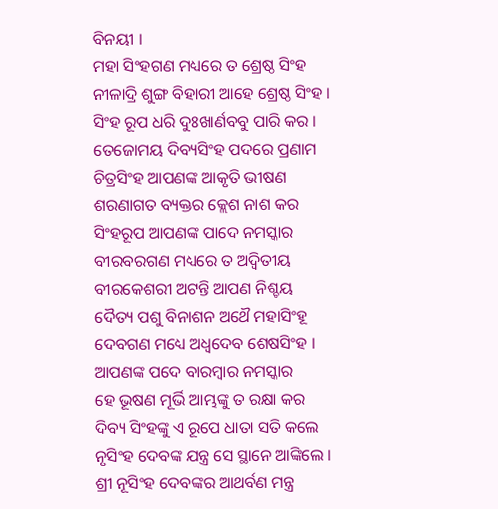ବିନୟୀ ।
ମହା ସିଂହଗଣ ମଧ୍ୟରେ ତ ଶ୍ରେଷ୍ଠ ସିଂହ
ନୀଳାଦ୍ରି ଶୁଙ୍ଗ ବିହାରୀ ଆହେ ଶ୍ରେଷ୍ଠ ସିଂହ ।
ସିଂହ ରୂପ ଧରି ଦୁଃଖାର୍ଣବବୁ ପାରି କର ।
ତେଜୋମୟ ଦିବ୍ୟସିଂହ ପଦରେ ପ୍ରଣାମ
ଚିତ୍ରସିଂହ ଆପଣଙ୍କ ଆକୃତି ଭୀଷଣ
ଶରଣାଗତ ବ୍ୟକ୍ତର କ୍ଲେଶ ନାଶ କର
ସିଂହରୂପ ଆପଣଙ୍କ ପାଦେ ନମସ୍କାର
ବୀରବରଗଣ ମଧ୍ୟରେ ତ ଅଦ୍ବିତୀୟ
ବୀରକେଶରୀ ଅଟନ୍ତି ଆପଣ ନିଶ୍ଚୟ
ଦୈତ୍ୟ ପଶୁ ବିନାଶନ ଅଥୈ ମହାସିଂହୂ
ଦେବଗଣ ମଧ୍ୟେ ଅଧ୍ବଦେବ ଶେଷସିଂହ ।
ଆପଣଙ୍କ ପଦେ ବାରମ୍ବାର ନମସ୍କାର
ହେ ଭୂଷଣ ମୂର୍ଭି ଆମ୍ଭଙ୍କୁ ତ ରକ୍ଷା କର
ଦିବ୍ୟ ସିଂହଙ୍କୁ ଏ ରୂପେ ଧାତା ସତି କଲେ
ନୃସିଂହ ଦେବଙ୍କ ଯନ୍ତ୍ର ସେ ସ୍ଥାନେ ଆଙ୍କିଲେ ।
ଶ୍ରୀ ନୂସିଂହ ଦେବଙ୍କର ଆଥର୍ବଣ ମନ୍ତ୍ର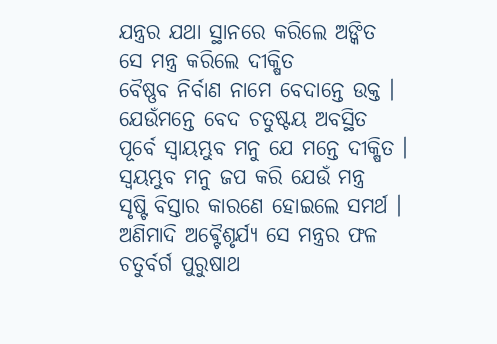ଯନ୍ତ୍ରର ଯଥା ସ୍ଥାନରେ କରିଲେ ଅଙ୍କିତ
ସେ ମନ୍ତ୍ର କରିଲେ ଦୀକ୍ଷିତ
ବୈଷ୍ଣବ ନିର୍ବାଣ ନାମେ ବେଦାନ୍ତେ ଉକ୍ତ ।
ଯେଉଁମନ୍ତେ ବେଦ ଚତୁଷ୍ଟୟ ଅବସ୍ଥିତ
ପୂର୍ବେ ସ୍ବାୟମ୍ଭୁବ ମନୁ ଯେ ମନ୍ତେ ଦୀକ୍ଷିତ ।
ସ୍ଵୟମ୍ଭୁବ ମନୁ ଜପ କରି ଯେଉଁ ମନ୍ତ୍ର
ସୃଷ୍ଟି ବିସ୍ତାର କାରଣେ ହୋଇଲେ ସମର୍ଥ ।
ଅଣିମାଦି ଅଵ୍ଟୈଶୃର୍ଯ୍ୟ ସେ ମନ୍ତ୍ରର ଫଳ
ଚତୁର୍ବର୍ଗ ପୁରୁଷାଥ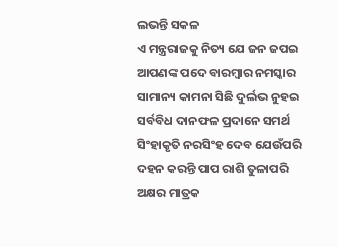ଲଭନ୍ତି ସକଳ
ଏ ମନ୍ତ୍ରରାଜକୁ ନିତ୍ୟ ଯେ ଜନ ଜପଇ
ଆପଣଙ୍କ ପଦେ ବାରମ୍ବାର ନମସ୍କାର
ସାମାନ୍ୟ କାମନା ସିଛି ଦୁର୍ଲଭ ନୁହଇ
ସର୍ବବିଧ ଦାନଫଳ ପ୍ରଦାନେ ସମର୍ଥ
ସିଂହାକୃତି ନରସିଂହ ଦେବ ଯେଉଁପରି
ଦହନ କରନ୍ତି ପାପ ରାଶି ତୁଳାପରି
ଅକ୍ଷର ମାତ୍ରକ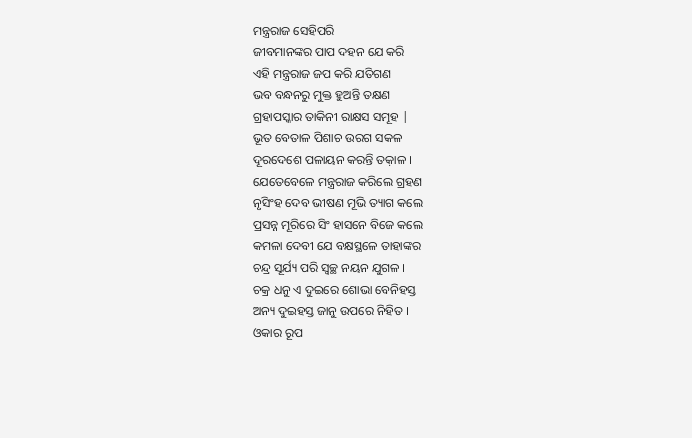ମନ୍ତ୍ରରାଜ ସେହିପରି
ଜୀବମାନଙ୍କର ପାପ ଦହନ ଯେ କରି
ଏହି ମନ୍ତ୍ରରାଜ ଜପ କରି ଯତିଗଣ
ଭବ ବନ୍ଧନରୁ ମୁକ୍ତ ହୁଅନ୍ତି ତକ୍ଷଣ
ଗ୍ରହାପସ୍କାର ତାକିନୀ ରାକ୍ଷସ ସମୂହ |
ଭୂତ ବେତାଳ ପିଶାଚ ଉରଗ ସକଳ
ଦୂରଦେଶେ ପଳାୟନ କରନ୍ତି ତକ଼ାଳ ।
ଯେତେବେଳେ ମନ୍ତ୍ରରାଜ କରିଲେ ଗ୍ରହଣ
ନୃସିଂହ ଦେବ ଭୀଷଣ ମୂଭି ତ୍ୟାଗ କଲେ
ପ୍ରସନ୍ନ ମୂରିରେ ସିଂ ହାସନେ ବିଜେ କଲେ
କମଳା ଦେବୀ ଯେ ବକ୍ଷସ୍ଥଳେ ତାହାଙ୍କର
ଚନ୍ଦ୍ର ସୂର୍ଯ୍ୟ ପରି ସ୍ଵଚ୍ଛ ନୟନ ଯୁଗଳ ।
ଚକ୍ର ଧନୁ ଏ ଦୁଇରେ ଶୋଭା ବେନିହସ୍ତ
ଅନ୍ୟ ଦୁଇହସ୍ତ ଜାନୁ ଉପରେ ନିହିତ ।
ଓକାର ରୂପ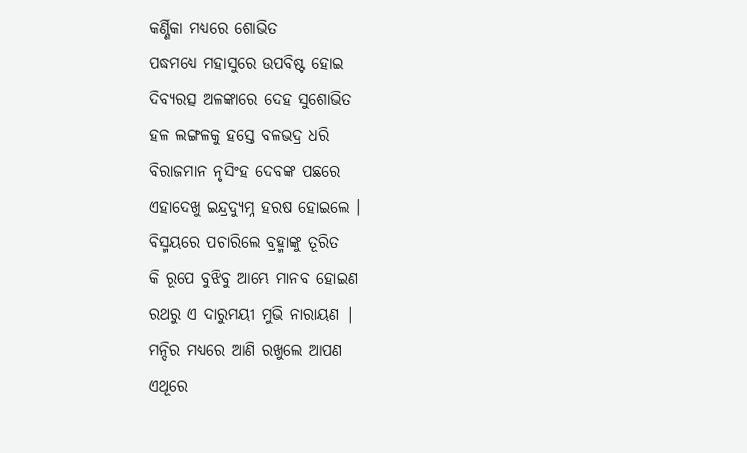କର୍ଣ୍ଣିକା ମଧ୍ୟରେ ଶୋଭିତ
ପଦ୍ଧମଧ୍ୟେ ମହାସୁରେ ଉପବିଷ୍ଟ ହୋଇ
ଦିବ୍ୟରତ୍ସ ଅଳଙ୍କାରେ ଦେହ ସୁଶୋଭିତ
ହଳ ଲଙ୍ଗଳକୁ ହସ୍ତେ ବଳଭଦ୍ର ଧରି
ବିରାଜମାନ ନୃସିଂହ ଦେବଙ୍କ ପଛରେ
ଏହାଦେଖୁ ଇନ୍ଦ୍ରଦ୍ୟୁମ୍ନ ହରଷ ହୋଇଲେ ।
ବିସ୍ମୟରେ ପଚାରିଲେ ବ୍ରହ୍ମାଙ୍କୁ ତୂରିତ
କି ରୂପେ ବୁଝିବୁ ଆମ୍ଭେ ମାନବ ହୋଇଣ
ରଥରୁ ଏ ଦାରୁମୟୀ ମୁଭି ନାରାୟଣ |
ମନ୍ଦିର ମଧ୍ୟରେ ଆଣି ରଖୁଲେ ଆପଣ
ଏଥୂରେ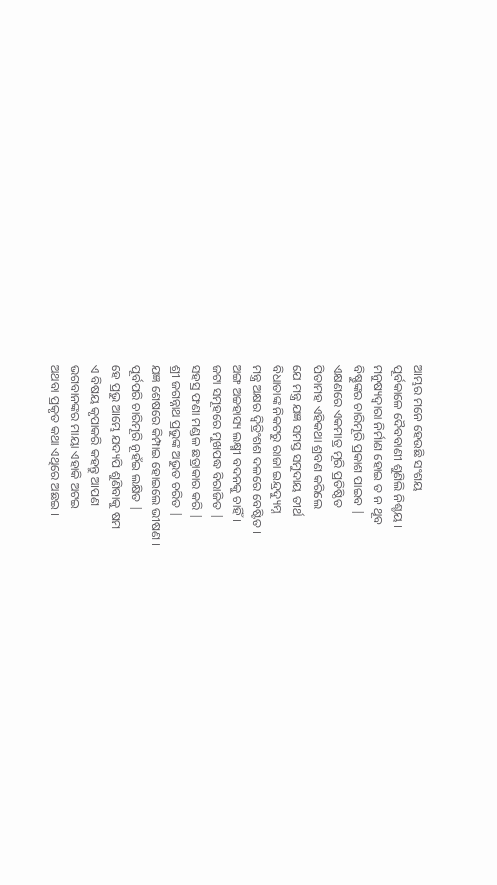ଆମ୍ଭର ମନେ ହେଉଛି ସଂଶୟ
ପୂର୍ବକାଳେ ଦୈବବାଣୀ ଶୁଣିଲି ନିଶ୍ଚୟ ।
ମନୁଷ୍ୟଦ୍ଵାରା ନିର୍ମାଣ ହୋଇ ତ ନ ଥୂବ
ବିଷ୍ଣୁଙ୍କର ଚାରିମୂରି ପ୍ରକାଶ ପାଇବ |
ଏକ୍ଷଣରେ ଏକମାତ୍ର ମୂରି ପ୍ରତିଷ୍ଠିତ
ପିତାମହ ଏହିକଥା ଶ୍ରବଣ କରିଲେ
ଯେ ମନ୍ତ୍ର ଯଜ୍ଞ ସମସ୍ତ ସମୁଦାୟ ତୀର୍ଥ
ବିଧାତାଙ୍କ ନିକଟରୁ ରାଜା ଇନ୍ଦ୍ରଦ୍ୟୁମ୍ନ
ମନ୍ତ୍ର ଅକ୍ଷର ଦ୍ଵିତ୍ରିଂଶଶ ଦଳରେ ବେଷ୍ଟିତ ।
ଅଙ୍ଗ ଅଚ୍ଚହାସ୍ୟ ଲକ୍ଷ୍ମୀ ବଦନକୁ ଚାହିଁ ।
ଜଟା ସମୂହରେ ମୁଖପଦ୍ଧ ବିରାଜିତ |
ସହସ୍ର ଫଣା ମଣ୍ଡଳ ଛତ୍ରାକାର କରି |
ଶ୍ରୀ ଜଗନ୍ନାଥ ପ୍ରଭୁଙ୍କ ଅଭୁତ ଚରିତ |
ଯଜ୍ଞ ଶେଷରେ କିମ୍ପାଇ ହୋଇଲେ ଭୀଷଣ ।
ପୂର୍ବପରି ଚାରିମୂରି ନୂହଁଇ ଲକ୍ଷିତ |
ହେ ପ୍ରଭୁ ଆମ୍ଭେ ଯଦ୍ୟପି ଶୁଣିବାକୁ ଷମ
ଏ ବିଷୟ କୃପାକରି କହନ୍ତୁ ଆପଣ
ଭଗବାନଙ୍କର ମାୟା ଏହାକି ଅଟଇ
ଅଥବା ପ୍ରକୃତ କଥା ଏଥିରେ ଅଛଇ ।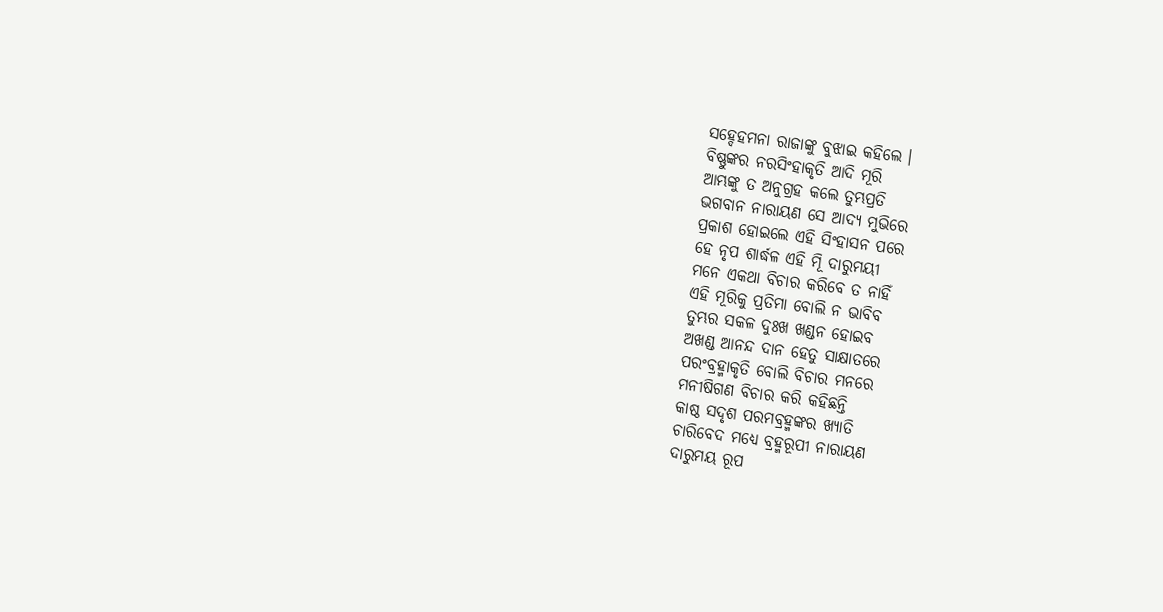ସହ୍ଦେହମନା ରାଜାଙ୍କୁ ବୁଝାଇ କହିଲେ ।
ବିଷ୍ଣୁଙ୍କର ନରସିଂହାକୃତି ଆଦି ମୂରି
ଆମ୍ଭଙ୍କୁ ତ ଅନୁଗ୍ରହ କଲେ ତୁମ୍ଭପ୍ରତି
ଭଗବାନ ନାରାୟଣ ସେ ଆଦ୍ୟ ମୁଭିରେ
ପ୍ରକାଶ ହୋଇଲେ ଏହି ସିଂହାସନ ପରେ
ହେ ନୃପ ଶାର୍ଦ୍ଧଳ ଏହି ମୂି ଦାରୁମୟୀ
ମନେ ଏକଥା ବିଚାର କରିବେ ତ ନାହିଁ
ଏହି ମୂରିକୁ ପ୍ରତିମା ବୋଲି ନ ଭାବିବ
ତୁମ୍ଭର ସକଳ ଦୁଃଖ ଖଣ୍ଡନ ହୋଇବ
ଅଖଣ୍ଡ ଆନନ୍ଦ ଦାନ ହେତୁ ସାକ୍ଷାତରେ
ପରଂବ୍ରହ୍ମାକୃତି ବୋଲି ବିଚାର ମନରେ
ମନୀଷିଗଣ ବିଚାର କରି କହିଛନ୍ତି
କାଷ୍ଠ ସଦୃଶ ପରମବ୍ରହ୍ମଙ୍କର ଖ୍ୟାତି
ଚାରିବେଦ ମଧ୍ୟେ ବ୍ରହ୍ମରୂପୀ ନାରାୟଣ
ଦାରୁମୟ ରୂପ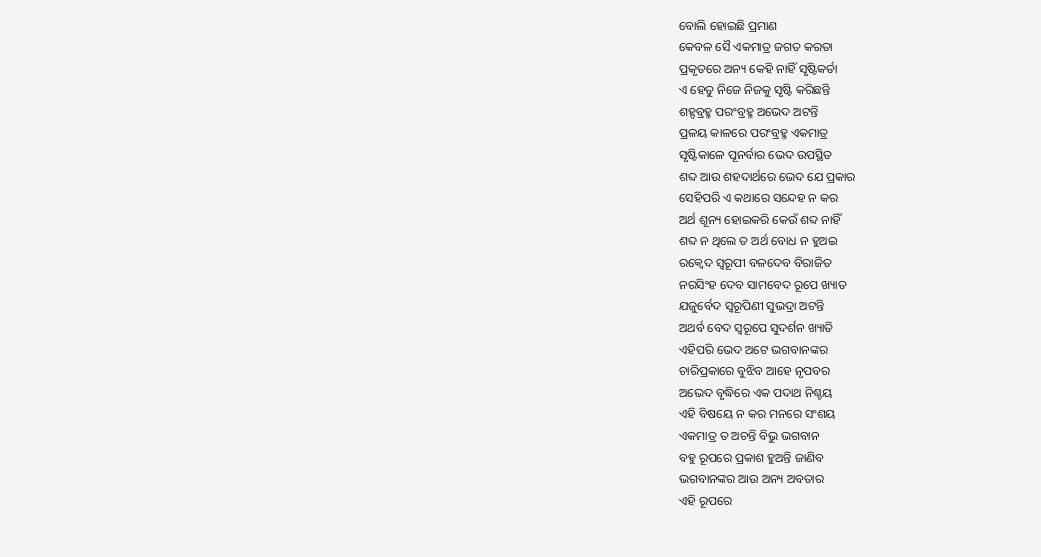ବୋଲି ହୋଇଛି ପ୍ରମାଣ
କେବଳ ସୈ ଏକମାତ୍ର ଜଗତ କରତା
ପ୍ରକୃତରେ ଅନ୍ୟ କେହି ନାହିଁ ସୃଷ୍ଟିକର୍ତା
ଏ ହେତୁ ନିଜେ ନିଜକୁ ସୃଷ୍ଟି କରିଛନ୍ତି
ଶହ୍ଦବ୍ରହ୍ମ ପରଂବ୍ରହ୍ମ ଅଭେଦ ଅଟନ୍ତି
ପ୍ରଳୟ କାଳରେ ପରଂବ୍ରହ୍ମ ଏକମାତ୍ର
ସୃଷ୍ଟିକାଳେ ପୂନର୍ବାର ଭେଦ ଉପସ୍ଥିତ
ଶବ୍ଦ ଆଉ ଶହଦାର୍ଥରେ ଭେଦ ଯେ ପ୍ରକାର
ସେହିପରି ଏ କଥାରେ ସନ୍ଦେହ ନ କର
ଅର୍ଥ ଶୂନ୍ୟ ହୋଇକରି କେଉଁ ଶବ୍ଦ ନାହିଁ
ଶବ୍ଦ ନ ଥିଲେ ତ ଅର୍ଥ ବୋଧ ନ ହୁଅଇ
ରକ୍ବେଦ ସ୍ଵରୂପୀ ବଳଦେବ ବିରାଜିତ
ନରସିଂହ ଦେବ ସାମବେଦ ରୂପେ ଖ୍ୟାତ
ଯଜୁର୍ବେଦ ସ୍ଵରୂପିଣୀ ସୁଭଦ୍ରା ଅଟନ୍ତି
ଅଥର୍ବ ବେଦ ସ୍ଵରୂପେ ସୁଦର୍ଶନ ଖ୍ୟାତି
ଏହିପରି ଭେଦ ଅଟେ ଭଗବାନଙ୍କର
ଚାରିପ୍ରକାରେ ବୁଝିବ ଆହେ ନୃପବର
ଅଭେଦ ବୃଦ୍ଧିରେ ଏକ ପଦାଥ ନିଶ୍ଚୟ
ଏହି ବିଷୟେ ନ କର ମନରେ ସଂଶୟ
ଏକମାତ୍ର ତ ଅଚନ୍ତି ବିଭୁ ଭଗବାନ
ବହୁ ରୂପରେ ପ୍ରକାଶ ହୁଅନ୍ତି ଜାଣିବ
ଭଗବାନଙ୍କର ଆଉ ଅନ୍ୟ ଅବତାର
ଏହି ରୂପରେ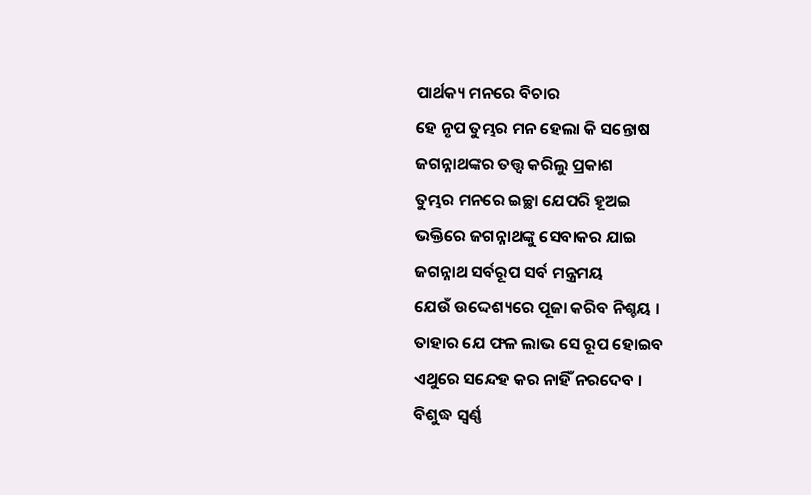ପାର୍ଥକ୍ୟ ମନରେ ବିଚାର
ହେ ନୃପ ତୁମ୍ଭର ମନ ହେଲା କି ସନ୍ତୋଷ
ଜଗନ୍ନାଥଙ୍କର ତତ୍ତ୍ଵ କରିଲୁ ପ୍ରକାଶ
ତୁମ୍ଭର ମନରେ ଇଚ୍ଛା ଯେପରି ହୂଅଇ
ଭକ୍ତିରେ ଜଗନ୍ନାଥଙ୍କୁ ସେବାକର ଯାଇ
ଜଗନ୍ନାଥ ସର୍ବରୂପ ସର୍ବ ମନ୍ତ୍ରମୟ
ଯେଉଁ ଉଦ୍ଦେଶ୍ୟରେ ପୂଜା କରିବ ନିଶ୍ଚୟ ।
ତାହାର ଯେ ଫଳ ଲାଭ ସେ ରୂପ ହୋଇବ
ଏଥୁରେ ସନ୍ଦେହ କର ନାହିଁ ନରଦେବ ।
ବିଶୁଦ୍ଧ ସ୍ଵର୍ଣ୍ଣ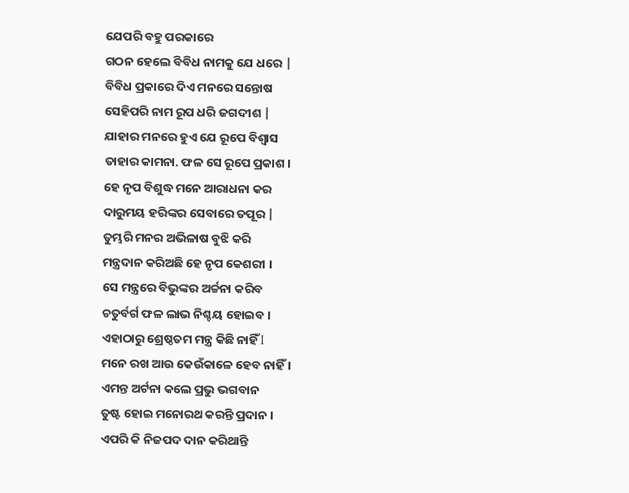ଯେପରି ବହୁ ପରକାରେ
ଗଠନ ହେଲେ ବିବିଧ ନାମକୁ ଯେ ଧରେ |
ବିବିଧ ପ୍ରକାରେ ଦିଏ ମନରେ ସନ୍ତୋଷ
ସେହିପରି ନାମ ରୂପ ଧରି ଜଗଦୀଶ |
ଯାହାର ମନରେ ହୁଏ ଯେ ରୂପେ ବିଶ୍ବାସ
ତାହାର କାମନା. ଫଳ ସେ ରୂପେ ପ୍ରକାଶ ।
ହେ ନୃପ ବିଶୁଦ୍ଧ ମନେ ଆରାଧନା କର
ଦାରୁମୟ ହରିଙ୍କର ସେବାରେ ତପୂର |
ତୁମ୍ଭରି ମନର ଅଭିଳାଷ ବୁଝି କରି
ମନ୍ତ୍ରଦାନ କରିଅଛି ହେ ନୃପ କେଶରୀ ।
ସେ ମନ୍ତ୍ରରେ ବିଭୁଙ୍କର ଅର୍ଚ୍ଚନା କରିବ
ଚତୁର୍ବର୍ଗ ଫଳ ଲାଭ ନିଶ୍ଚୟ ହୋଇବ ।
ଏହାଠାରୁ ଶ୍ରେଷ୍ଠତମ ମନ୍ତ୍ର କିଛି ନାହିଁ I
ମନେ ରଖ ଆଉ କେଉଁକାଳେ ହେବ ନାହିଁ ।
ଏମନ୍ତ ଅର୍ଟନା କଲେ ପ୍ରଭୁ ଭଗବାନ
ତୁଷ୍ଟ ହୋଇ ମନୋରଥ କରନ୍ତି ପ୍ରଦାନ ।
ଏପରି କି ନିଜପଦ ଦାନ କରିଥାନ୍ତି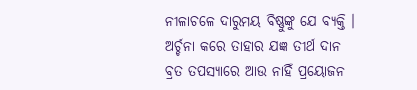ନୀଳାଚଳେ ଦାରୁମୟ ବିଷ୍ଣୁଙ୍କୁ ଯେ ବ୍ୟକ୍ତି ।
ଅର୍ଚ୍ଚନା କରେ ତାହାର ଯଜ୍ଞ ତୀର୍ଥ ଦାନ
ବ୍ରତ ତପସ୍ୟାରେ ଆଉ ନାହିଁ ପ୍ରୟୋଜନ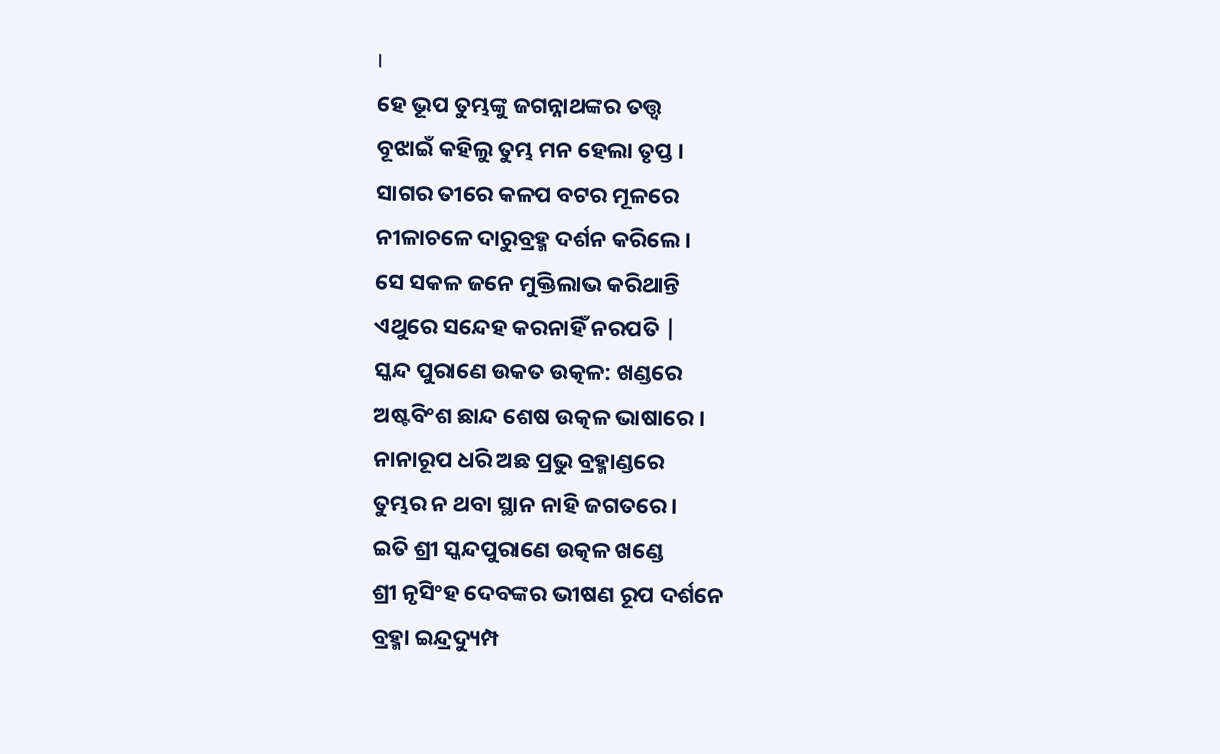।
ହେ ଭୂପ ତୁମ୍ଭଙ୍କୁ ଜଗନ୍ନାଥଙ୍କର ତତ୍ତ୍ଵ
ବୂଝାଇଁ କହିଲୁ ତୁମ୍ଭ ମନ ହେଲା ତୃପ୍ତ ।
ସାଗର ତୀରେ କଳପ ବଟର ମୂଳରେ
ନୀଳାଚଳେ ଦାରୁବ୍ରହ୍ମ ଦର୍ଶନ କରିଲେ ।
ସେ ସକଳ ଜନେ ମୁକ୍ତିଲାଭ କରିଥାନ୍ତି
ଏଥୁରେ ସନ୍ଦେହ କରନାହିଁ ନରପତି |
ସ୍କନ୍ଦ ପୁରାଣେ ଉକତ ଉତ୍କଳ: ଖଣ୍ଡରେ
ଅଷ୍ଟବିଂଶ ଛାନ୍ଦ ଶେଷ ଉତ୍କଳ ଭାଷାରେ ।
ନାନାରୂପ ଧରି ଅଛ ପ୍ରଭୁ ବ୍ରହ୍ମାଣ୍ଡରେ
ତୁମ୍ଭର ନ ଥବା ସ୍ଥାନ ନାହି ଜଗତରେ ।
ଇତି ଶ୍ରୀ ସ୍କନ୍ଦପୁରାଣେ ଉତ୍କଳ ଖଣ୍ଡେ
ଶ୍ରୀ ନୃସିଂହ ଦେବଙ୍କର ଭୀଷଣ ରୂପ ଦର୍ଶନେ
ବ୍ରହ୍ମା ଇନ୍ଦ୍ରଦ୍ୟୁମ୍ପ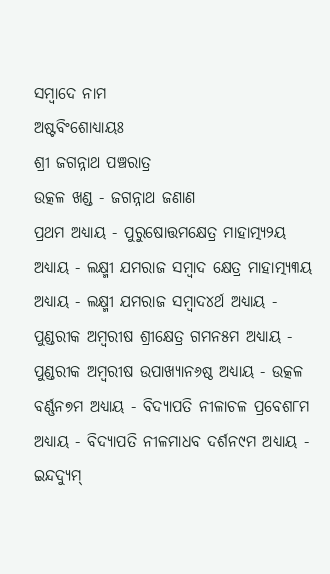ସମ୍ବାଦେ ନାମ
ଅଷ୍ଟବିଂଶୋଧ୍ୟାୟଃ
ଶ୍ରୀ ଜଗନ୍ନାଥ ପଞ୍ଚରାତ୍ର
ଉତ୍କଳ ଖଣ୍ଡ - ଜଗନ୍ନାଥ ଜଣାଣ
ପ୍ରଥମ ଅଧ୍ୟାୟ - ପୁରୁଷୋତ୍ତମକ୍ଷେତ୍ର ମାହାତ୍ମ୍ୟ୨ୟ ଅଧ୍ୟାୟ - ଲକ୍ଷ୍ମୀ ଯମରାଜ ସମ୍ବାଦ କ୍ଷେତ୍ର ମାହାତ୍ମ୍ୟ୩ୟ ଅଧ୍ୟାୟ - ଲକ୍ଷ୍ମୀ ଯମରାଜ ସମ୍ବାଦ୪ର୍ଥ ଅଧ୍ୟାୟ - ପୁଣ୍ଡରୀକ ଅମ୍ବରୀଷ ଶ୍ରୀକ୍ଷେତ୍ର ଗମନ୫ମ ଅଧ୍ୟାୟ - ପୁଣ୍ଡରୀକ ଅମ୍ବରୀଷ ଉପାଖ୍ୟାନ୬ଷ୍ଠ ଅଧ୍ୟାୟ - ଉତ୍କଳ ବର୍ଣ୍ଣନ୭ମ ଅଧ୍ୟାୟ - ବିଦ୍ୟାପତି ନୀଳାଚଳ ପ୍ରବେଶ୮ମ ଅଧ୍ୟାୟ - ବିଦ୍ୟାପତି ନୀଳମାଧବ ଦର୍ଶନ୯ମ ଅଧ୍ୟାୟ - ଇନ୍ଦଦ୍ୟୁମ୍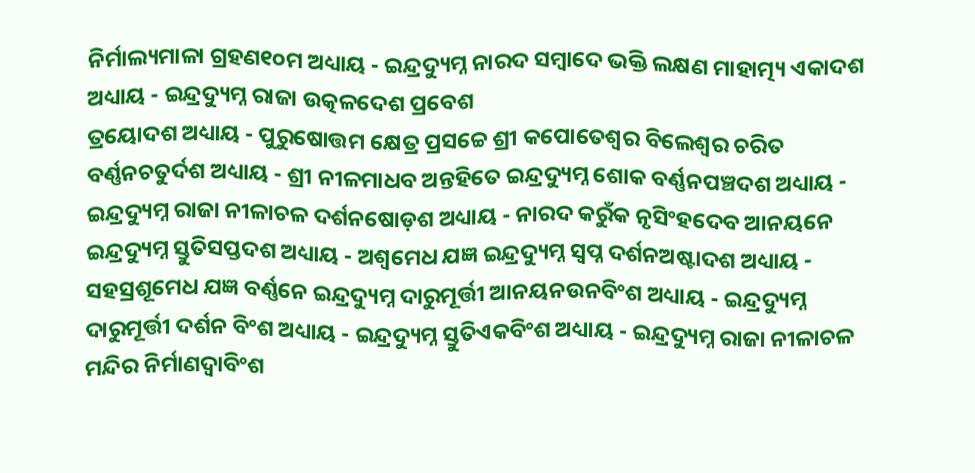ନିର୍ମାଲ୍ୟମାଳା ଗ୍ରହଣ୧୦ମ ଅଧ୍ୟାୟ - ଇନ୍ଦ୍ରଦ୍ୟୁମ୍ନ ନାରଦ ସମ୍ବାଦେ ଭକ୍ତି ଲକ୍ଷଣ ମାହାତ୍ମ୍ୟ ଏକାଦଶ ଅଧ୍ୟାୟ - ଇନ୍ଦ୍ରଦ୍ୟୁମ୍ନ ରାଜା ଉତ୍କଳଦେଶ ପ୍ରବେଶ
ତ୍ରୟୋଦଶ ଅଧ୍ୟାୟ - ପୁରୁଷୋତ୍ତମ କ୍ଷେତ୍ର ପ୍ରସଚ୍ଚେ ଶ୍ରୀ କପୋତେଶ୍ଵର ବିଲେଶ୍ଵର ଚରିତ ବର୍ଣ୍ଣନଚତୁର୍ଦଶ ଅଧ୍ୟାୟ - ଶ୍ରୀ ନୀଳମାଧବ ଅନ୍ତହିତେ ଇନ୍ଦ୍ରଦ୍ୟୁମ୍ନ ଶୋକ ବର୍ଣ୍ଣନପଞ୍ଚଦଶ ଅଧ୍ୟାୟ - ଇନ୍ଦ୍ରଦ୍ୟୁମ୍ନ ରାଜା ନୀଳାଚଳ ଦର୍ଶନଷୋଡ଼ଶ ଅଧ୍ୟାୟ - ନାରଦ କରୁଁକ ନୃସିଂହଦେବ ଆନୟନେ ଇନ୍ଦ୍ରଦ୍ୟୁମ୍ନ ସ୍ତୁତିସପ୍ତଦଶ ଅଧ୍ୟାୟ - ଅଶ୍ଵମେଧ ଯଜ୍ଞ ଇନ୍ଦ୍ରଦ୍ୟୁମ୍ନ ସ୍ଵପ୍ନ ଦର୍ଶନଅଷ୍ଟାଦଶ ଅଧ୍ୟାୟ - ସହସ୍ରଶୂମେଧ ଯଜ୍ଞ ବର୍ଣ୍ଣନେ ଇନ୍ଦ୍ରଦ୍ୟୁମ୍ନ ଦାରୁମୂର୍ତ୍ତୀ ଆନୟନଉନବିଂଶ ଅଧ୍ୟାୟ - ଇନ୍ଦ୍ରଦ୍ୟୁମ୍ନ ଦାରୁମୂର୍ତ୍ତୀ ଦର୍ଶନ ବିଂଶ ଅଧ୍ୟାୟ - ଇନ୍ଦ୍ରଦ୍ୟୁମ୍ନ ସ୍ତୁତିଏକବିଂଶ ଅଧ୍ୟାୟ - ଇନ୍ଦ୍ରଦ୍ୟୁମ୍ନ ରାଜା ନୀଳାଚଳ ମନ୍ଦିର ନିର୍ମାଣଦ୍ଵାବିଂଶ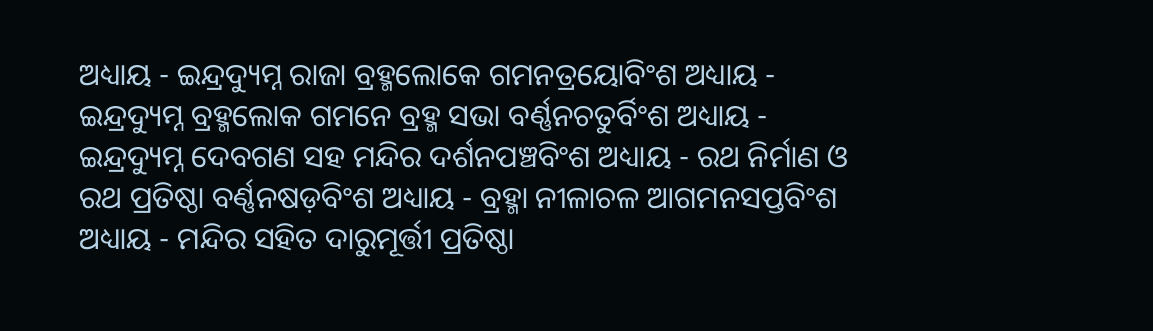ଅଧ୍ୟାୟ - ଇନ୍ଦ୍ରଦ୍ୟୁମ୍ନ ରାଜା ବ୍ରହ୍ମଲୋକେ ଗମନତ୍ରୟୋବିଂଶ ଅଧ୍ୟାୟ - ଇନ୍ଦ୍ରଦ୍ୟୁମ୍ନ ବ୍ରହ୍ମଲୋକ ଗମନେ ବ୍ରହ୍ମ ସଭା ବର୍ଣ୍ଣନଚତୁର୍ବିଂଶ ଅଧ୍ୟାୟ - ଇନ୍ଦ୍ରଦ୍ୟୁମ୍ନ ଦେବଗଣ ସହ ମନ୍ଦିର ଦର୍ଶନପଞ୍ଚବିଂଶ ଅଧ୍ୟାୟ - ରଥ ନିର୍ମାଣ ଓ ରଥ ପ୍ରତିଷ୍ଠା ବର୍ଣ୍ଣନଷଡ଼ବିଂଶ ଅଧ୍ୟାୟ - ବ୍ରହ୍ମା ନୀଳାଚଳ ଆଗମନସପ୍ତବିଂଶ ଅଧ୍ୟାୟ - ମନ୍ଦିର ସହିତ ଦାରୁମୂର୍ତ୍ତୀ ପ୍ରତିଷ୍ଠା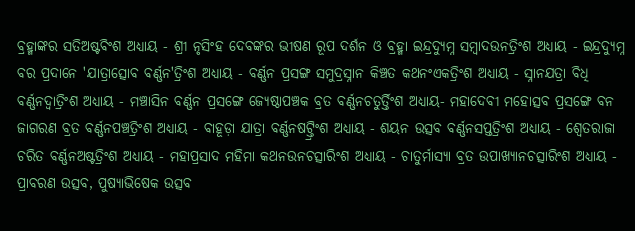ବ୍ରହ୍ମାଙ୍କର ସତିଅଷ୍ଟବିଂଶ ଅଧ୍ୟାୟ - ଶ୍ରୀ ନୃସିଂହ ଦେବଙ୍କର ଭୀଷଣ ରୂପ ଦର୍ଶନ ଓ ବ୍ରହ୍ମା ଇନ୍ଦ୍ରଦ୍ୟୁମ୍ନ ସମ୍ବାଦଉନତ୍ରିଂଶ ଅଧ୍ୟାୟ - ଇନ୍ଦ୍ରଦ୍ୟୁମ୍ନ ବର ପ୍ରଦାନେ 'ଯାତ୍ରାତ୍ସୋବ ବର୍ଣ୍ଣନ'ତ୍ରିଂଶ ଅଧ୍ୟାୟ - ବର୍ଣ୍ଣନ ପ୍ରସଙ୍ଗ ସମୁଦ୍ରସ୍ନାନ କିଞ୍ଚତ କଥନଂଏକତ୍ରିଂଶ ଅଧ୍ୟାୟ - ସ୍ନାନଯତ୍ରା ବିଧି ବର୍ଣ୍ଣନଦ୍ଵାତ୍ରିଂଶ ଅଧ୍ୟାୟ - ମଞ୍ଚାସିନ ବର୍ଣ୍ଣନ ପ୍ରସଙ୍ଗେ ଜ୍ୟେଷ୍ଠାପଞ୍ଚକ ବ୍ରତ ବର୍ଣ୍ଣନଚତୁର୍ତ୍ତିଂଶ ଅଧ୍ୟାୟ- ମହାଦେବୀ ମହୋତ୍ସବ ପ୍ରସଙ୍ଗେ ବନ ଜାଗରଣ ବ୍ରତ ବର୍ଣ୍ଣନପଞ୍ଚତ୍ରିଂଶ ଅଧ୍ୟାୟ - ବାହୂଡ଼ା ଯାତ୍ରା ବର୍ଣ୍ଣନଷଟ୍ତ୍ରିଂଶ ଅଧ୍ୟାୟ - ଶୟନ ଉତ୍ସବ ବର୍ଣ୍ଣନସପ୍ତତ୍ରିଂଶ ଅଧ୍ୟାୟ - ଶ୍ଵେତରାଜା ଚରିତ ବର୍ଣ୍ଣନଅଷ୍ଟତ୍ରିଂଶ ଅଧ୍ୟାୟ - ମହାପ୍ରସାଦ ମହିମା କଥନଉନଚତ୍ସାରିଂଶ ଅଧ୍ୟାୟ - ଚାତୁର୍ମାସ୍ୟା ବ୍ରତ ଉପାଖ୍ୟାନଚତ୍ସାରିଂଶ ଅଧ୍ୟାୟ - ପ୍ରାବରଣ ଉତ୍ସବ, ପୁଷ୍ୟାଭିଷେକ ଉତ୍ସବ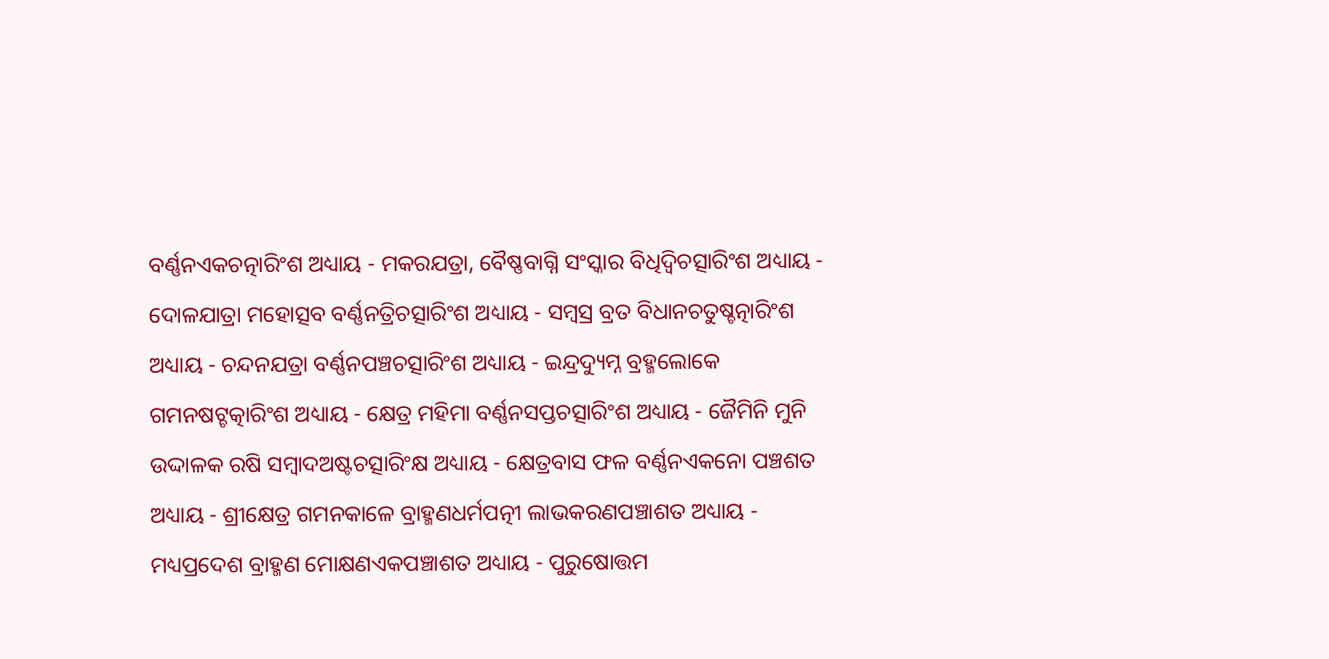ବର୍ଣ୍ଣନଏକଚତ୍ନାରିଂଶ ଅଧ୍ୟାୟ - ମକରଯତ୍ରା, ବୈଷ୍ଣବାଗ୍ନି ସଂସ୍କାର ବିଧିଦ୍ଵିଚତ୍ସାରିଂଶ ଅଧ୍ୟାୟ - ଦୋଳଯାତ୍ରା ମହୋତ୍ସବ ବର୍ଣ୍ଣନତ୍ରିଚତ୍ସାରିଂଶ ଅଧ୍ୟାୟ - ସମ୍ବସ୍ର ବ୍ରତ ବିଧାନଚତୁଷ୍ଚତ୍ନାରିଂଶ ଅଧ୍ୟାୟ - ଚନ୍ଦନଯତ୍ରା ବର୍ଣ୍ଣନପଞ୍ଚଚତ୍ସାରିଂଶ ଅଧ୍ୟାୟ - ଇନ୍ଦ୍ରଦ୍ୟୁମ୍ନ ବ୍ରହ୍ମଲୋକେ ଗମନଷଟ୍ଚତ୍କାରିଂଶ ଅଧ୍ୟାୟ - କ୍ଷେତ୍ର ମହିମା ବର୍ଣ୍ଣନସପ୍ତଚତ୍ସାରିଂଶ ଅଧ୍ୟାୟ - ଜୈମିନି ମୁନି ଉଦ୍ଦାଳକ ରଷି ସମ୍ବାଦଅଷ୍ଟଚତ୍ସାରିଂକ୍ଷ ଅଧ୍ୟାୟ - କ୍ଷେତ୍ରବାସ ଫଳ ବର୍ଣ୍ଣନଏକନୋ ପଞ୍ଚଶତ ଅଧ୍ୟାୟ - ଶ୍ରୀକ୍ଷେତ୍ର ଗମନକାଳେ ବ୍ରାହ୍ମଣଧର୍ମପତ୍ନୀ ଲାଭକରଣପଞ୍ଚାଶତ ଅଧ୍ୟାୟ - ମଧ୍ୟପ୍ରଦେଶ ବ୍ରାହ୍ମଣ ମୋକ୍ଷଣଏକପଞ୍ଚାଶତ ଅଧ୍ୟାୟ - ପୁରୁଷୋତ୍ତମ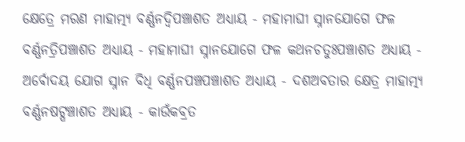କ୍ଷେତ୍ରେ ମରଣ ମାହାତ୍ମ୍ୟ ବର୍ଣ୍ଣନଦ୍ଵିପଞ୍ଚାଶତ ଅଧ୍ୟାୟ - ମହାମାଘୀ ସ୍ନାନଯୋଗେ ଫଳ ବର୍ଣ୍ଣନତ୍ରିପଞ୍ଚାଶତ ଅଧ୍ୟାୟ - ମହାମାଘୀ ସ୍ନାନଯୋଗେ ଫଳ କଥନଚତୁଃପଞ୍ଚାଶତ ଅଧ୍ୟାୟ - ଅର୍ଵୋଦୟ ଯୋଗ ସ୍ନାନ ବିଧି ବର୍ଣ୍ଣନପଞ୍ଚପଞ୍ଚାଶତ ଅଧ୍ୟାୟ - ଦଶଅବତାର କ୍ଷେତ୍ର ମାହାତ୍ମ୍ୟ ବର୍ଣ୍ଣନଷଟ୍ପଞ୍ଚାଶତ ଅଧ୍ୟାୟ - କାଉଁକବ୍ରତ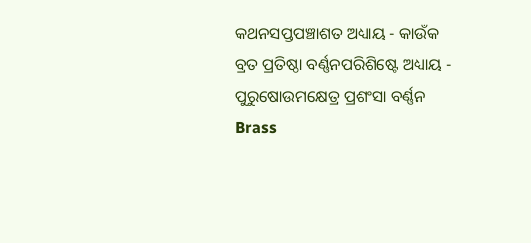କଥନସପ୍ତପଞ୍ଚାଶତ ଅଧ୍ୟାୟ - କାଉଁକ ବ୍ରତ ପ୍ରତିଷ୍ଠା ବର୍ଣ୍ଣନପରିଶିଷ୍ଟେ ଅଧ୍ୟାୟ - ପୁରୁଷୋଉମକ୍ଷେତ୍ର ପ୍ରଶଂସା ବର୍ଣ୍ଣନ
Brass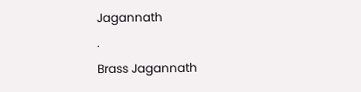Jagannath
.
Brass Jagannath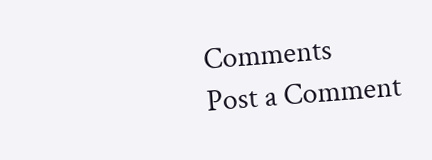Comments
Post a Comment